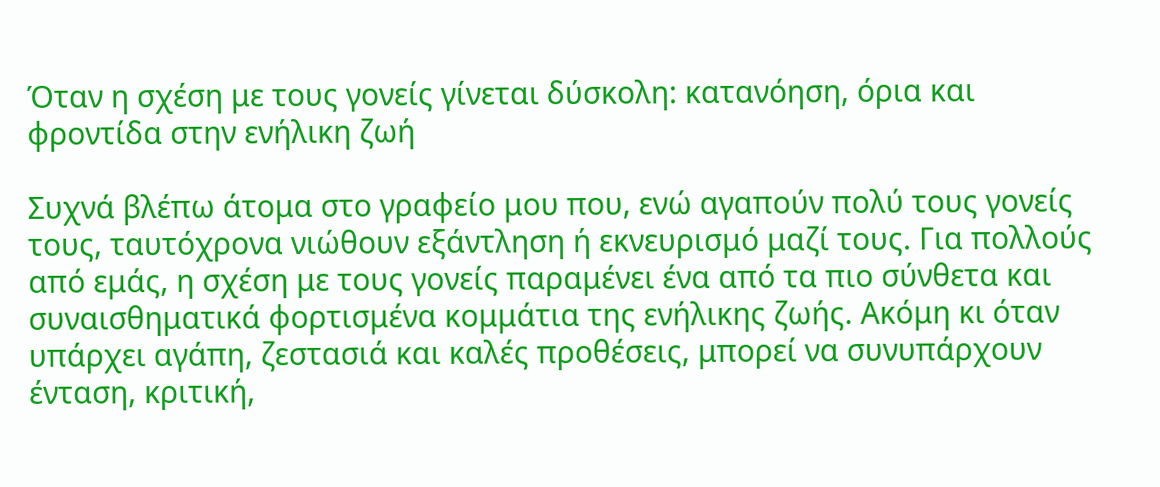Όταν η σχέση με τους γονείς γίνεται δύσκολη: κατανόηση, όρια και φροντίδα στην ενήλικη ζωή

Συχνά βλέπω άτομα στο γραφείο μου που, ενώ αγαπούν πολύ τους γονείς τους, ταυτόχρονα νιώθουν εξάντληση ή εκνευρισμό μαζί τους. Για πολλούς από εμάς, η σχέση με τους γονείς παραμένει ένα από τα πιο σύνθετα και συναισθηματικά φορτισμένα κομμάτια της ενήλικης ζωής. Ακόμη κι όταν υπάρχει αγάπη, ζεστασιά και καλές προθέσεις, μπορεί να συνυπάρχουν ένταση, κριτική,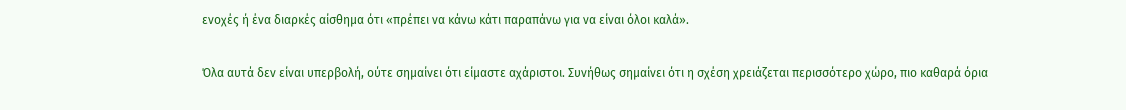ενοχές ή ένα διαρκές αίσθημα ότι «πρέπει να κάνω κάτι παραπάνω για να είναι όλοι καλά».

Όλα αυτά δεν είναι υπερβολή, ούτε σημαίνει ότι είμαστε αχάριστοι. Συνήθως σημαίνει ότι η σχέση χρειάζεται περισσότερο χώρο, πιο καθαρά όρια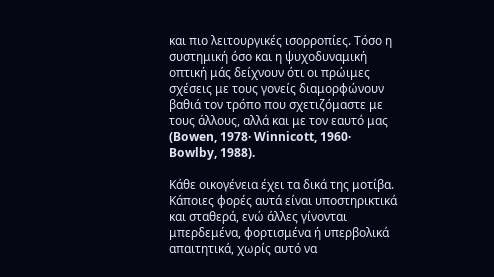και πιο λειτουργικές ισορροπίες. Τόσο η συστημική όσο και η ψυχοδυναμική οπτική μάς δείχνουν ότι οι πρώιμες σχέσεις με τους γονείς διαμορφώνουν βαθιά τον τρόπο που σχετιζόμαστε με τους άλλους, αλλά και με τον εαυτό μας (Bowen, 1978· Winnicott, 1960· Bowlby, 1988).

Κάθε οικογένεια έχει τα δικά της μοτίβα. Κάποιες φορές αυτά είναι υποστηρικτικά και σταθερά, ενώ άλλες γίνονται μπερδεμένα, φορτισμένα ή υπερβολικά απαιτητικά, χωρίς αυτό να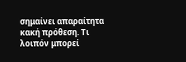σημαίνει απαραίτητα κακή πρόθεση. Τι λοιπόν μπορεί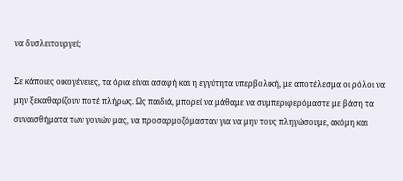να δυσλειτουργεί;

Σε κάποιες οικογένειες, τα όρια είναι ασαφή και η εγγύτητα υπερβολική, με αποτέλεσμα οι ρόλοι να μην ξεκαθαρίζουν ποτέ πλήρως. Ως παιδιά, μπορεί να μάθαμε να συμπεριφερόμαστε με βάση τα συναισθήματα των γονιών μας, να προσαρμοζόμασταν για να μην τους πληγώσουμε, ακόμη και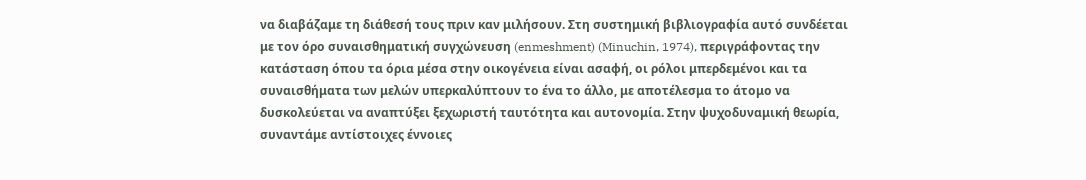να διαβάζαμε τη διάθεσή τους πριν καν μιλήσουν. Στη συστημική βιβλιογραφία αυτό συνδέεται με τον όρο συναισθηματική συγχώνευση (enmeshment) (Minuchin, 1974), περιγράφοντας την κατάσταση όπου τα όρια μέσα στην οικογένεια είναι ασαφή, οι ρόλοι μπερδεμένοι και τα συναισθήματα των μελών υπερκαλύπτουν το ένα το άλλο, με αποτέλεσμα το άτομο να δυσκολεύεται να αναπτύξει ξεχωριστή ταυτότητα και αυτονομία. Στην ψυχοδυναμική θεωρία, συναντάμε αντίστοιχες έννοιες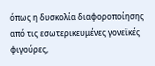όπως η δυσκολία διαφοροποίησης από τις εσωτερικευμένες γονεϊκές φιγούρες,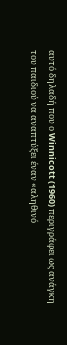αυτό δηλαδή που ο Winnicott (1960) περιγράφει ως ανάγκη του παιδιού να αναπτύξει έναν «αληθινό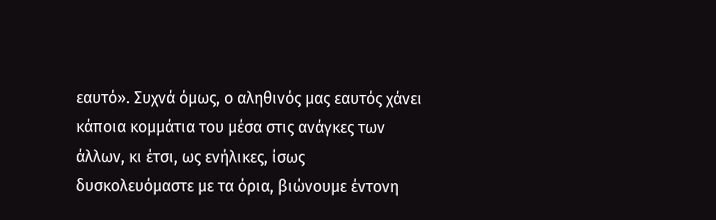εαυτό». Συχνά όμως, ο αληθινός μας εαυτός χάνει κάποια κομμάτια του μέσα στις ανάγκες των άλλων, κι έτσι, ως ενήλικες, ίσως δυσκολευόμαστε με τα όρια, βιώνουμε έντονη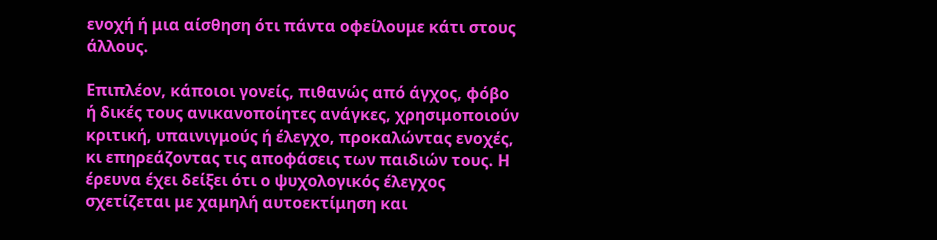ενοχή ή μια αίσθηση ότι πάντα οφείλουμε κάτι στους άλλους.

Επιπλέον, κάποιοι γονείς, πιθανώς από άγχος, φόβο ή δικές τους ανικανοποίητες ανάγκες, χρησιμοποιούν κριτική, υπαινιγμούς ή έλεγχο, προκαλώντας ενοχές, κι επηρεάζοντας τις αποφάσεις των παιδιών τους. Η έρευνα έχει δείξει ότι ο ψυχολογικός έλεγχος σχετίζεται με χαμηλή αυτοεκτίμηση και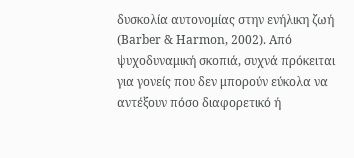δυσκολία αυτονομίας στην ενήλικη ζωή (Barber & Harmon, 2002). Από ψυχοδυναμική σκοπιά, συχνά πρόκειται για γονείς που δεν μπορούν εύκολα να αντέξουν πόσο διαφορετικό ή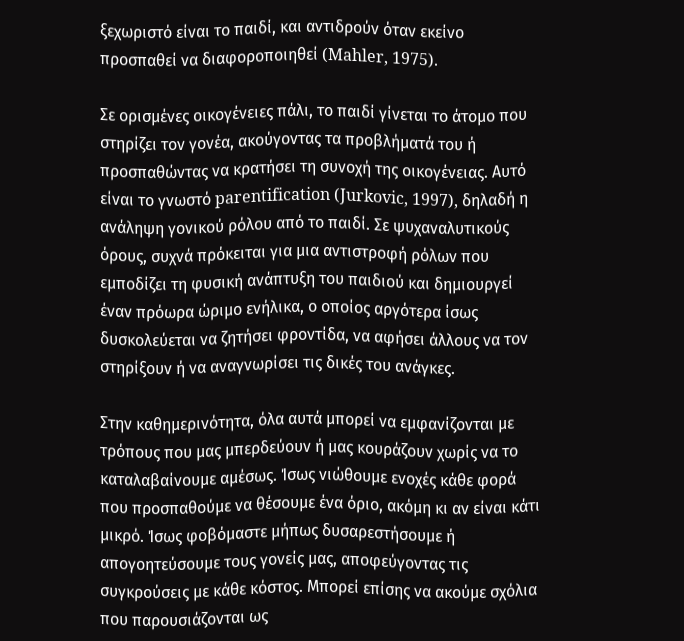ξεχωριστό είναι το παιδί, και αντιδρούν όταν εκείνο προσπαθεί να διαφοροποιηθεί (Mahler, 1975).

Σε ορισμένες οικογένειες πάλι, το παιδί γίνεται το άτομο που στηρίζει τον γονέα, ακούγοντας τα προβλήματά του ή προσπαθώντας να κρατήσει τη συνοχή της οικογένειας. Αυτό είναι το γνωστό parentification (Jurkovic, 1997), δηλαδή η ανάληψη γονικού ρόλου από το παιδί. Σε ψυχαναλυτικούς όρους, συχνά πρόκειται για μια αντιστροφή ρόλων που εμποδίζει τη φυσική ανάπτυξη του παιδιού και δημιουργεί έναν πρόωρα ώριμο ενήλικα, ο οποίος αργότερα ίσως δυσκολεύεται να ζητήσει φροντίδα, να αφήσει άλλους να τον στηρίξουν ή να αναγνωρίσει τις δικές του ανάγκες.

Στην καθημερινότητα, όλα αυτά μπορεί να εμφανίζονται με τρόπους που μας μπερδεύουν ή μας κουράζουν χωρίς να το καταλαβαίνουμε αμέσως. Ίσως νιώθουμε ενοχές κάθε φορά που προσπαθούμε να θέσουμε ένα όριο, ακόμη κι αν είναι κάτι μικρό. Ίσως φοβόμαστε μήπως δυσαρεστήσουμε ή απογοητεύσουμε τους γονείς μας, αποφεύγοντας τις συγκρούσεις με κάθε κόστος. Μπορεί επίσης να ακούμε σχόλια που παρουσιάζονται ως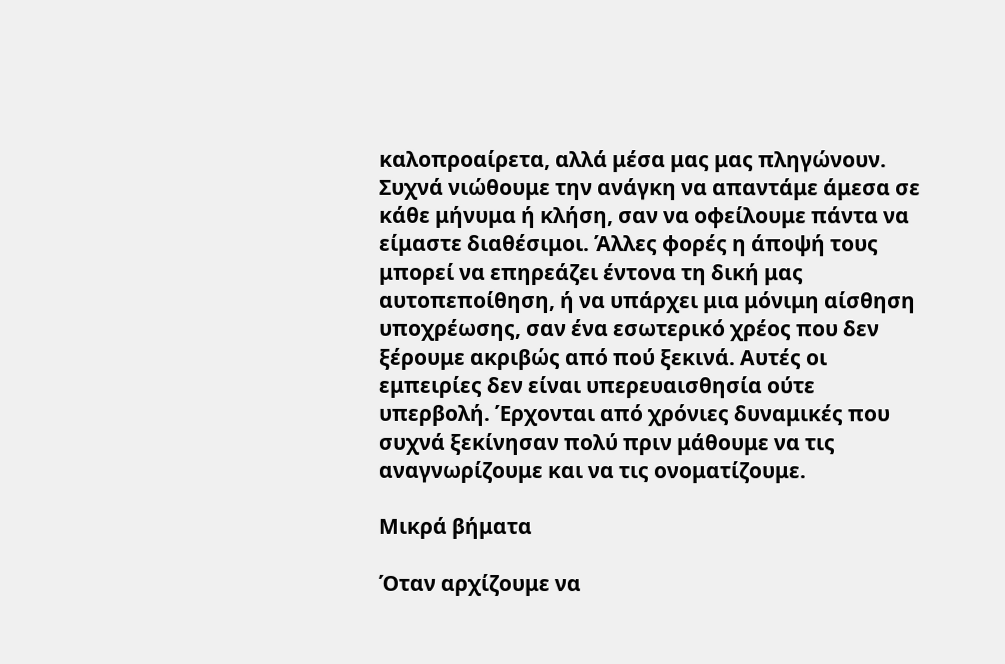καλοπροαίρετα, αλλά μέσα μας μας πληγώνουν. Συχνά νιώθουμε την ανάγκη να απαντάμε άμεσα σε κάθε μήνυμα ή κλήση, σαν να οφείλουμε πάντα να είμαστε διαθέσιμοι. Άλλες φορές η άποψή τους μπορεί να επηρεάζει έντονα τη δική μας αυτοπεποίθηση, ή να υπάρχει μια μόνιμη αίσθηση υποχρέωσης, σαν ένα εσωτερικό χρέος που δεν ξέρουμε ακριβώς από πού ξεκινά. Αυτές οι εμπειρίες δεν είναι υπερευαισθησία ούτε υπερβολή. Έρχονται από χρόνιες δυναμικές που συχνά ξεκίνησαν πολύ πριν μάθουμε να τις αναγνωρίζουμε και να τις ονοματίζουμε.

Μικρά βήματα

Όταν αρχίζουμε να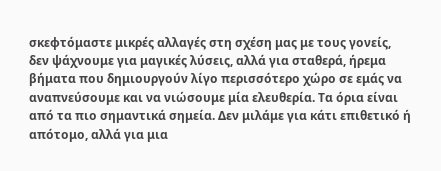σκεφτόμαστε μικρές αλλαγές στη σχέση μας με τους γονείς, δεν ψάχνουμε για μαγικές λύσεις, αλλά για σταθερά, ήρεμα βήματα που δημιουργούν λίγο περισσότερο χώρο σε εμάς να αναπνεύσουμε και να νιώσουμε μία ελευθερία. Τα όρια είναι από τα πιο σημαντικά σημεία. Δεν μιλάμε για κάτι επιθετικό ή απότομο, αλλά για μια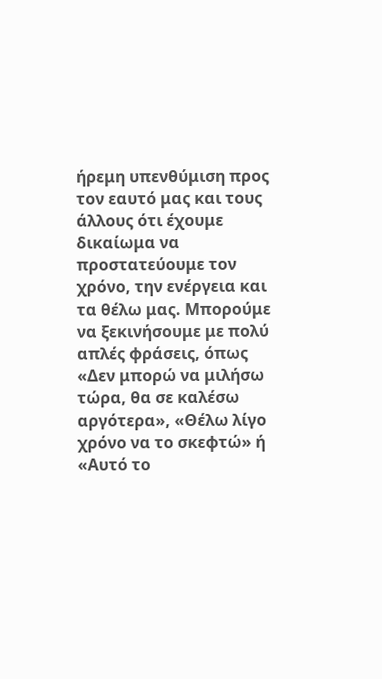ήρεμη υπενθύμιση προς τον εαυτό μας και τους άλλους ότι έχουμε δικαίωμα να προστατεύουμε τον χρόνο, την ενέργεια και τα θέλω μας. Μπορούμε να ξεκινήσουμε με πολύ απλές φράσεις, όπως «Δεν μπορώ να μιλήσω τώρα, θα σε καλέσω αργότερα», «Θέλω λίγο χρόνο να το σκεφτώ» ή «Αυτό το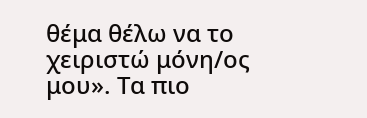θέμα θέλω να το χειριστώ μόνη/ος μου». Τα πιο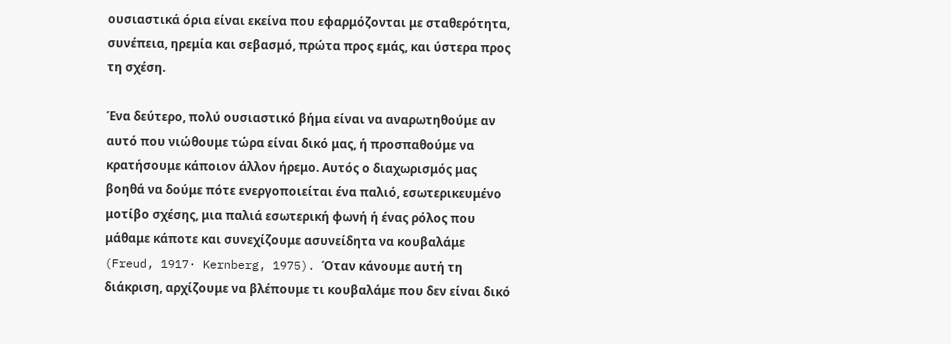ουσιαστικά όρια είναι εκείνα που εφαρμόζονται με σταθερότητα, συνέπεια, ηρεμία και σεβασμό, πρώτα προς εμάς, και ύστερα προς τη σχέση.

Ένα δεύτερο, πολύ ουσιαστικό βήμα είναι να αναρωτηθούμε αν αυτό που νιώθουμε τώρα είναι δικό μας, ή προσπαθούμε να κρατήσουμε κάποιον άλλον ήρεμο. Αυτός ο διαχωρισμός μας βοηθά να δούμε πότε ενεργοποιείται ένα παλιό, εσωτερικευμένο μοτίβο σχέσης, μια παλιά εσωτερική φωνή ή ένας ρόλος που μάθαμε κάποτε και συνεχίζουμε ασυνείδητα να κουβαλάμε (Freud, 1917· Kernberg, 1975). Όταν κάνουμε αυτή τη διάκριση, αρχίζουμε να βλέπουμε τι κουβαλάμε που δεν είναι δικό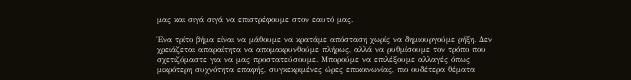μας και σιγά σιγά να επιστρέφουμε στον εαυτό μας.

Ένα τρίτο βήμα είναι να μάθουμε να κρατάμε απόσταση χωρίς να δημιουργούμε ρήξη. Δεν χρειάζεται απαραίτητα να απομακρυνθούμε πλήρως, αλλά να ρυθμίσουμε τον τρόπο που σχετιζόμαστε για να μας προστατεύσουμε. Μπορούμε να επιλέξουμε αλλαγές όπως μικρότερη συχνότητα επαφής, συγκεκριμένες ώρες επικοινωνίας, πιο ουδέτερα θέματα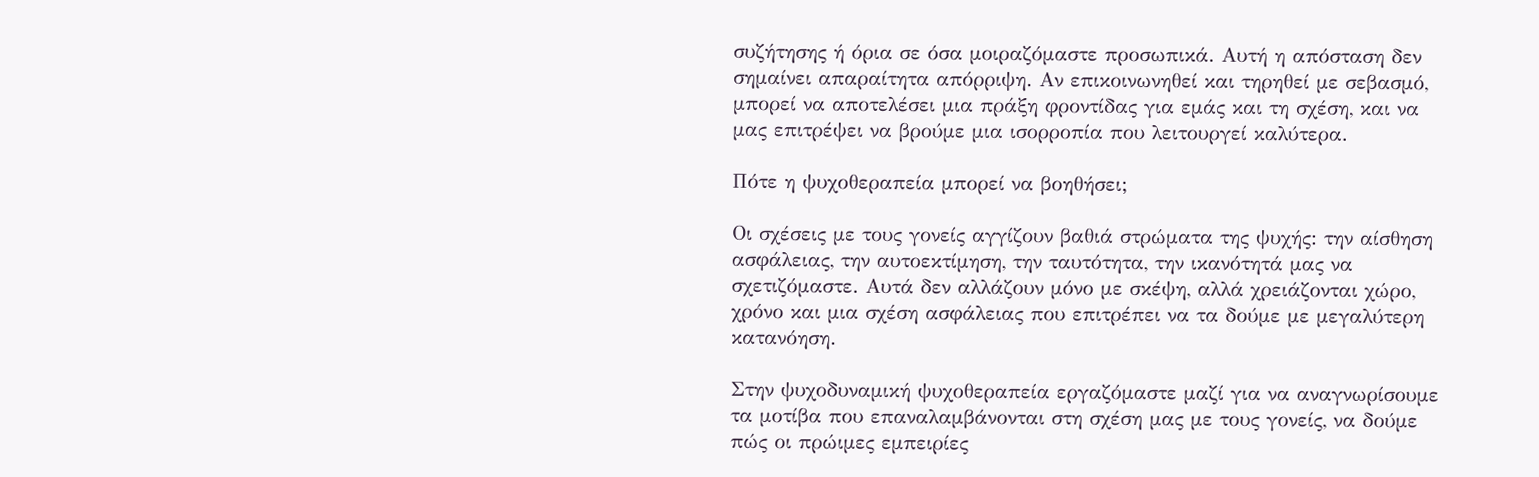συζήτησης ή όρια σε όσα μοιραζόμαστε προσωπικά. Αυτή η απόσταση δεν σημαίνει απαραίτητα απόρριψη. Αν επικοινωνηθεί και τηρηθεί με σεβασμό, μπορεί να αποτελέσει μια πράξη φροντίδας για εμάς και τη σχέση, και να μας επιτρέψει να βρούμε μια ισορροπία που λειτουργεί καλύτερα.

Πότε η ψυχοθεραπεία μπορεί να βοηθήσει;

Οι σχέσεις με τους γονείς αγγίζουν βαθιά στρώματα της ψυχής: την αίσθηση ασφάλειας, την αυτοεκτίμηση, την ταυτότητα, την ικανότητά μας να σχετιζόμαστε. Αυτά δεν αλλάζουν μόνο με σκέψη, αλλά χρειάζονται χώρο, χρόνο και μια σχέση ασφάλειας που επιτρέπει να τα δούμε με μεγαλύτερη κατανόηση.

Στην ψυχοδυναμική ψυχοθεραπεία εργαζόμαστε μαζί για να αναγνωρίσουμε τα μοτίβα που επαναλαμβάνονται στη σχέση μας με τους γονείς, να δούμε πώς οι πρώιμες εμπειρίες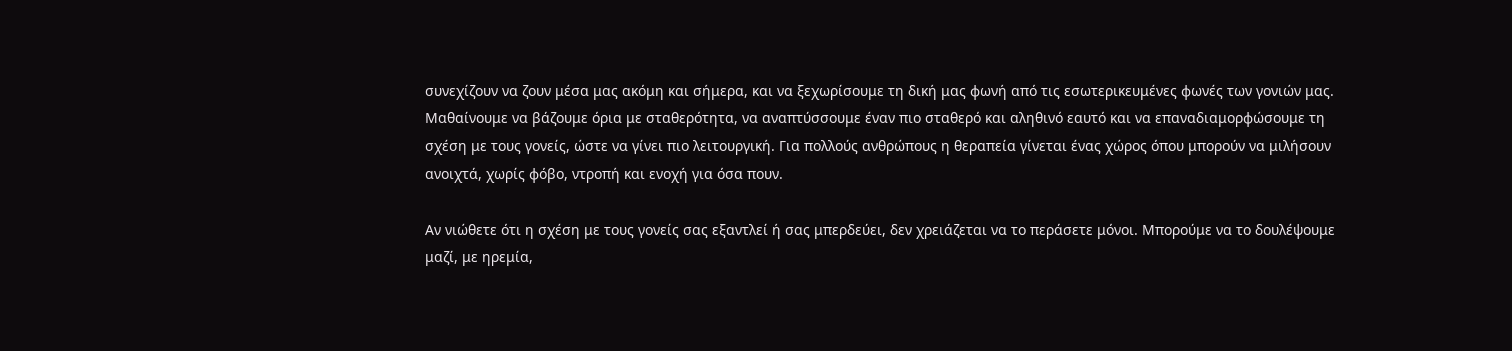συνεχίζουν να ζουν μέσα μας ακόμη και σήμερα, και να ξεχωρίσουμε τη δική μας φωνή από τις εσωτερικευμένες φωνές των γονιών μας. Μαθαίνουμε να βάζουμε όρια με σταθερότητα, να αναπτύσσουμε έναν πιο σταθερό και αληθινό εαυτό και να επαναδιαμορφώσουμε τη σχέση με τους γονείς, ώστε να γίνει πιο λειτουργική. Για πολλούς ανθρώπους η θεραπεία γίνεται ένας χώρος όπου μπορούν να μιλήσουν ανοιχτά, χωρίς φόβο, ντροπή και ενοχή για όσα πουν.

Αν νιώθετε ότι η σχέση με τους γονείς σας εξαντλεί ή σας μπερδεύει, δεν χρειάζεται να το περάσετε μόνοι. Μπορούμε να το δουλέψουμε μαζί, με ηρεμία,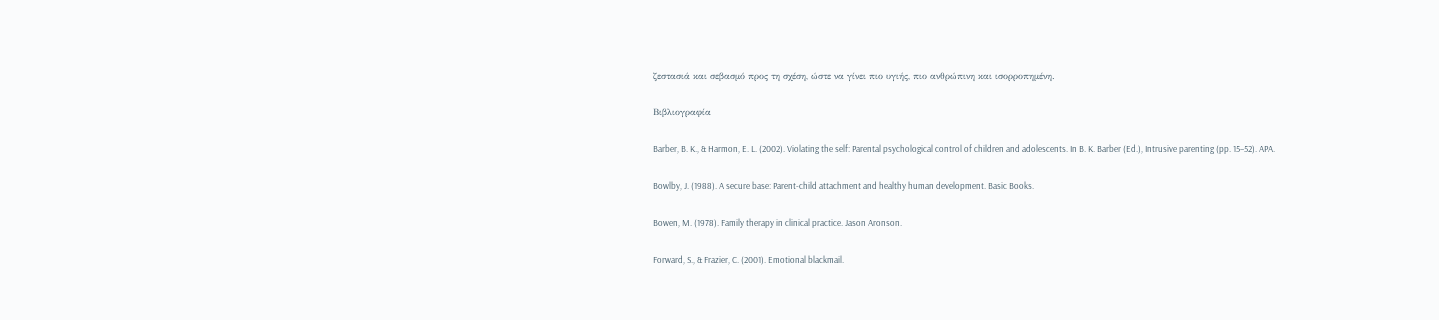ζεστασιά και σεβασμό προς τη σχέση, ώστε να γίνει πιο υγιής, πιο ανθρώπινη και ισορροπημένη.

Βιβλιογραφία

Barber, B. K., & Harmon, E. L. (2002). Violating the self: Parental psychological control of children and adolescents. In B. K. Barber (Ed.), Intrusive parenting (pp. 15–52). APA.

Bowlby, J. (1988). A secure base: Parent-child attachment and healthy human development. Basic Books.

Bowen, M. (1978). Family therapy in clinical practice. Jason Aronson.

Forward, S., & Frazier, C. (2001). Emotional blackmail.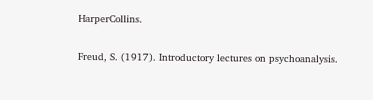HarperCollins.

Freud, S. (1917). Introductory lectures on psychoanalysis.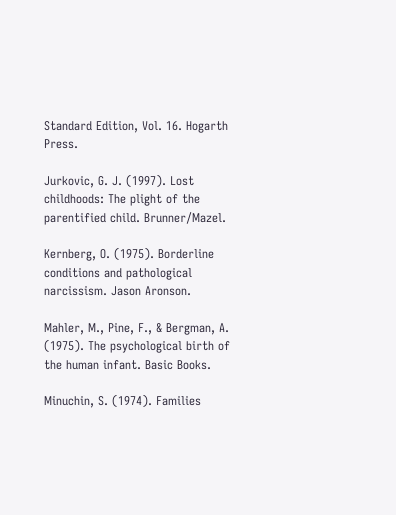Standard Edition, Vol. 16. Hogarth Press.

Jurkovic, G. J. (1997). Lost childhoods: The plight of the parentified child. Brunner/Mazel.

Kernberg, O. (1975). Borderline conditions and pathological narcissism. Jason Aronson.

Mahler, M., Pine, F., & Bergman, A. (1975). The psychological birth of the human infant. Basic Books.

Minuchin, S. (1974). Families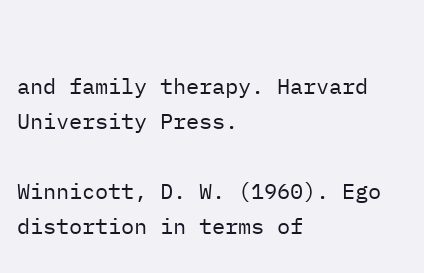and family therapy. Harvard University Press.

Winnicott, D. W. (1960). Ego distortion in terms of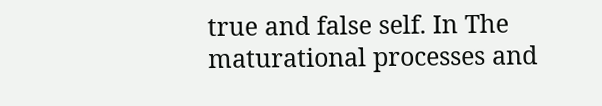true and false self. In The maturational processes and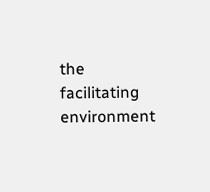the facilitating environment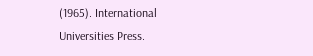(1965). International Universities Press.